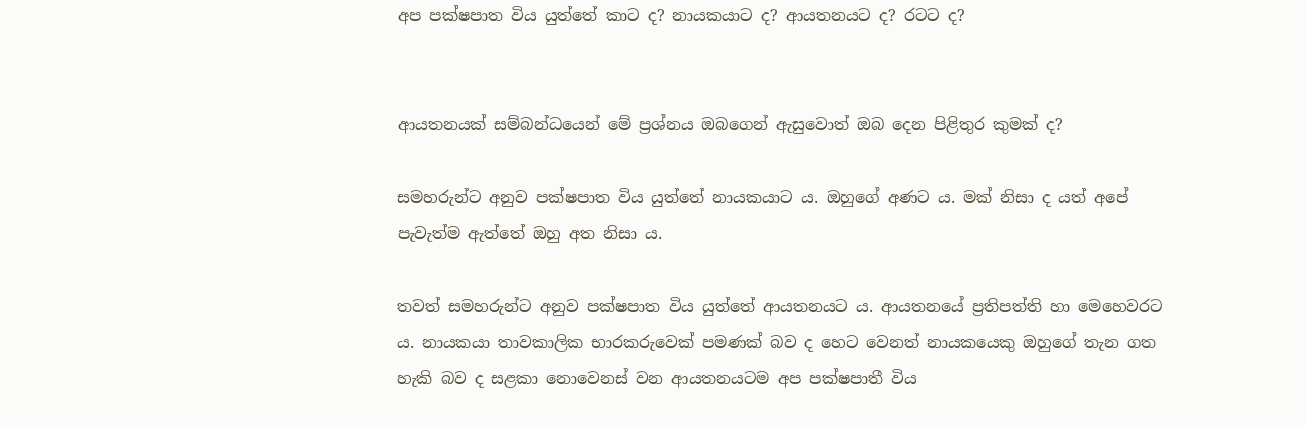අප පක්ෂපාත විය යුත්තේ කාට ද? නායකයාට ද? ආයතනයට ද? රටට ද?


ආයතනයක් සම්බන්ධයෙන් මේ ප්‍රශ්නය ඔබගෙන් ඇසුවොත් ඔබ දෙන පිළිතුර කුමක් ද?

සමහරුන්ට අනුව පක්ෂපාත විය යුත්තේ නායකයාට ය. ඔහුගේ අණට ය. මක් නිසා ද යත් අපේ පැවැත්ම ඇත්තේ ඔහු අත නිසා ය.

තවත් සමහරුන්ට අනුව පක්ෂපාත විය යුත්තේ ආයතනයට ය. ආයතනයේ ප්‍රතිපත්ති හා මෙහෙවරට ය. නායකයා තාවකාලික භාරකරුවෙක් පමණක් බව ද හෙට වෙනත් නායකයෙකු ඔහුගේ තැන ගත හැකි බව ද සළකා නොවෙනස් වන ආයතනයටම අප පක්ෂපාතී විය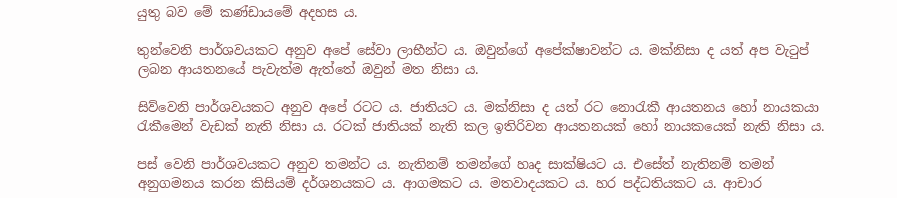යුතු බව මේ කණ්ඩායමේ අදහස ය.

තුන්වෙනි පාර්ශවයකට අනුව අපේ සේවා ලාභීන්ට ය. ඔවුන්ගේ අපේක්ෂාවන්ට ය. මක්නිසා ද යත් අප වැටුප් ලබන ආයතනයේ පැවැත්ම ඇත්තේ ඔවුන් මත නිසා ය.

සිව්වෙනි පාර්ශවයකට අනුව අපේ රටට ය. ජාතියට ය. මක්නිසා ද යත් රට නොරැකී ආයතනය හෝ නායකයා රැකීමෙන් වැඩක් නැති නිසා ය. රටක් ජාතියක් නැති කල ඉතිරිවන ආයතනයක් හෝ නායකයෙක් නැති නිසා ය.

පස් වෙනි පාර්ශවයකට අනුව තමන්ට ය. නැතිනම් තමන්ගේ හෘද සාක්ෂියට ය. එසේත් නැතිනම් තමන් අනුගමනය කරන කිසියම් දර්ශනයකට ය. ආගමකට ය. මතවාදයකට ය. හර පද්ධතියකට ය. ආචාර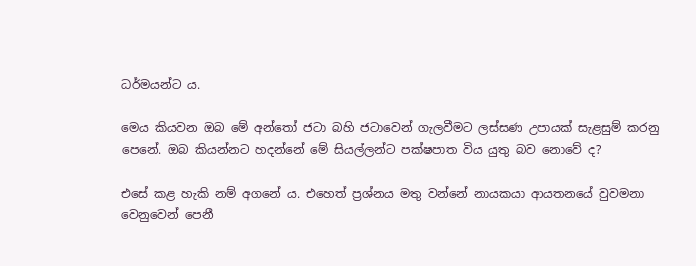ධර්මයන්ට ය.

මෙය කියවන ඔබ මේ අන්තෝ ජටා බහි ජටාවෙන් ගැලවීමට ලස්සණ උපායක් සැළසුම් කරනු පෙනේ. ඔබ කියන්නට හදන්නේ මේ සියල්ලන්ට පක්ෂපාත විය යුතු බව නොවේ ද?

එසේ කළ හැකි නම් අගනේ ය. එහෙත් ප්‍රශ්නය මතු වන්නේ නායකයා ආයතනයේ වුවමනා වෙනුවෙන් පෙනී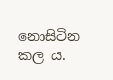නොසිටින කල ය.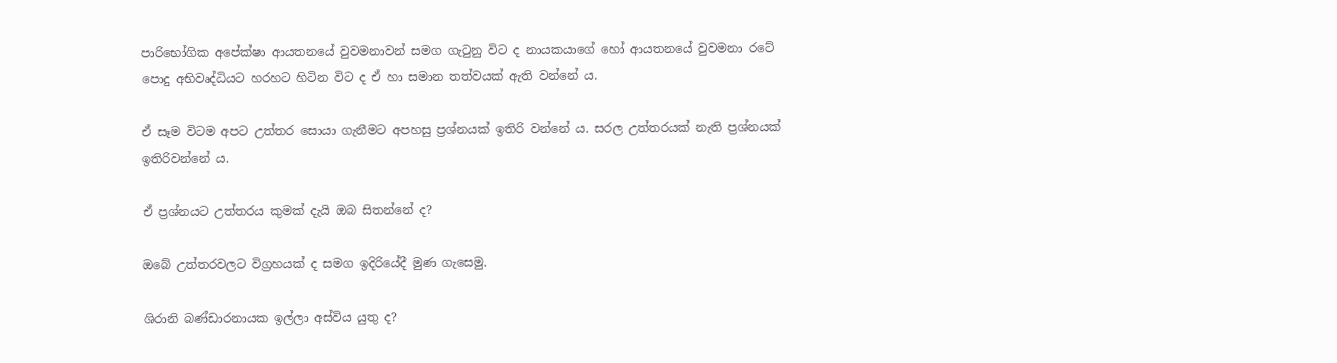පාරිභෝගික අපේක්ෂා ආයතනයේ වුවමනාවන් සමග ගැටුනු විට ද නායකයාගේ හෝ ආයතනයේ වුවමනා රටේ පොදු අභිවෘද්ධියට හරහට හිටින විට ද ඒ හා සමාන තත්වයක් ඇති වන්නේ ය.

ඒ සෑම විටම අපට උත්තර සොයා ගැනීමට අපහසු ප්‍රශ්නයක් ඉතිරි වන්නේ ය. සරල උත්තරයක් නැති ප්‍රශ්නයක් ඉතිරිවන්නේ ය.

ඒ ප්‍රශ්නයට උත්තරය කුමක් දැයි ඔබ සිතන්නේ ද?

ඔබේ උත්තරවලට විග්‍රහයක් ද සමග ඉදිරියේදී මුණ ගැසෙමු.

ශිරානි බණ්ඩාරනායක ඉල්ලා අස්විය යුතු ද?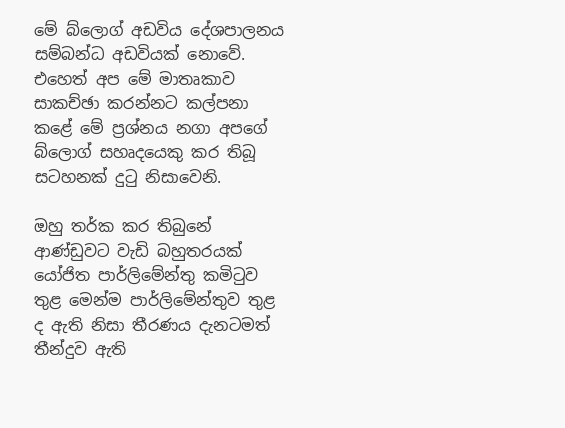මේ බ්ලොග් අඩවිය දේශපාලනය සම්බන්ධ අඩවියක් නොවේ. එහෙත් අප මේ මාතෘකාව සාකච්ඡා කරන්නට කල්පනා කළේ මේ ප්‍රශ්නය නගා අපගේ බ්ලොග් සහෘදයෙකු කර තිබූ සටහනක් දුටු නිසාවෙනි.

ඔහු තර්ක කර තිබුනේ ආණ්ඩුවට වැඩි බහුතරයක් යෝජිත පාර්ලිමේන්තු කමිටුව තුළ මෙන්ම පාර්ලිමේන්තුව තුළ ද ඇති නිසා තීරණය දැනටමත් තීන්දුව ඇති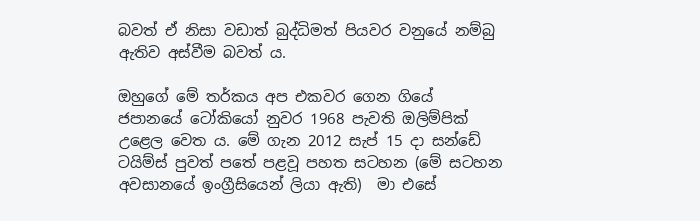බවත් ඒ නිසා වඩාත් බුද්ධිමත් පියවර වනුයේ නම්බු ඇතිව අස්වීම බවත් ය.

ඔහුගේ මේ තර්කය අප එකවර ගෙන ගියේ ජපානයේ ටෝකියෝ නුවර 1968 පැවති ඔලිම්පික් උළෙල වෙත ය. මේ ගැන 2012 සැප් 15 දා සන්ඩේ ටයිම්ස් පුවත් පතේ පළවූ පහත සටහන (මේ සටහන අවසානයේ ඉංග්‍රීසියෙන් ලියා ඇති)  මා එසේ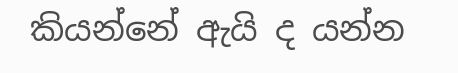කියන්නේ ඇයි ද යන්න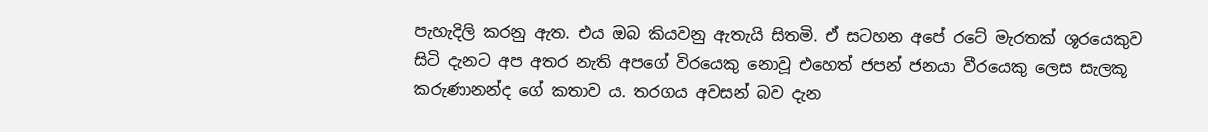පැහැදිලි කරනු ඇත. එය ඔබ කියවනු ඇතැයි සිතමි. ඒ සටහන අපේ රටේ මැරතක් ශූරයෙකුව සිටි දැනට අප අතර නැති අපගේ විරයෙකු නොවූ එහෙත් ජපන් ජනයා වීරයෙකු ලෙස සැලකූ කරුණානන්ද ගේ කතාව ය. තරගය අවසන් බව දැන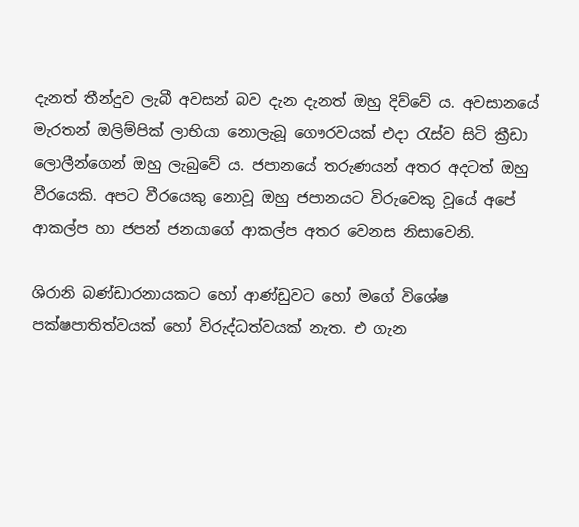දැනත් තීන්දුව ලැබී අවසන් බව දැන දැනත් ඔහු දිව්වේ ය. අවසානයේ මැරතන් ඔලිම්පික් ලාභියා නොලැබූ ගෞරවයක් එදා රැස්ව සිටි ක්‍රීඩා ලොලීන්ගෙන් ඔහු ලැබුවේ ය. ජපානයේ තරුණයන් අතර අදටත් ඔහු වීරයෙකි. අපට වීරයෙකු නොවූ ඔහු ජපානයට විරුවෙකු වූයේ අපේ ආකල්ප හා ජපන් ජනයාගේ ආකල්ප අතර වෙනස නිසාවෙනි.

ශිරානි බණ්ඩාරනායකට හෝ ආණ්ඩුවට හෝ මගේ විශේෂ පක්ෂපාතිත්වයක් හෝ විරුද්ධත්වයක් නැත. එ ගැන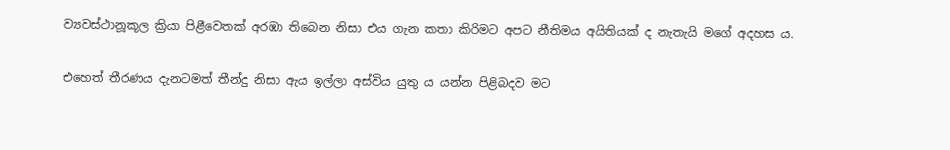ව්‍යවස්ථානූකූල ක්‍රියා පිළීවෙතක් අරඹා තිබෙන නිසා එය ගැන කතා කිරිමට අපට නීතිමය අයිතියක් ද නැතැයි මගේ අදහස ය.

එහෙත් තීරණය දැනටමත් තීන්දු නිසා ඇය ඉල්ලා අස්විය යුතු ය යන්න පිළිබදව මට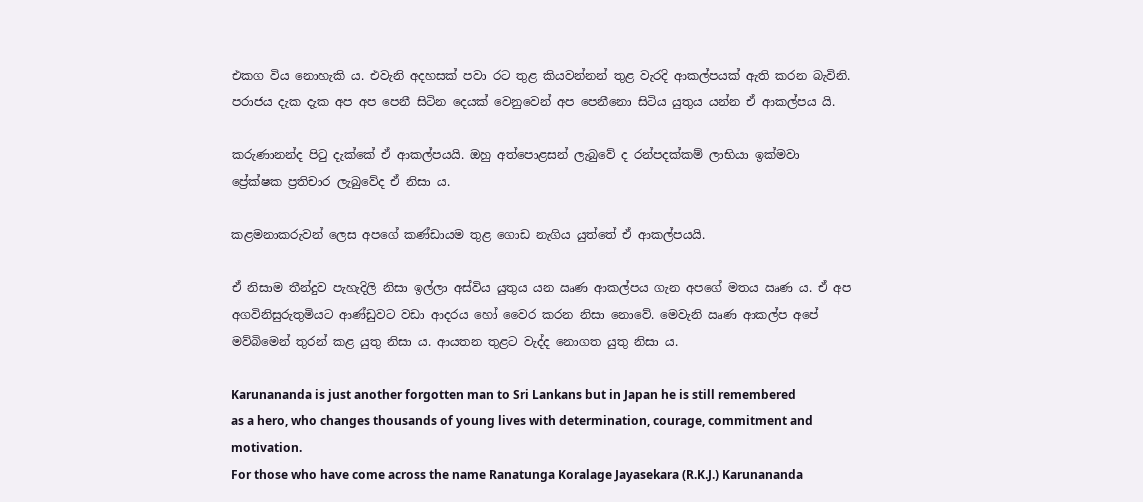එකග විය නොහැකි ය. එවැනි අදහසක් පවා රට තුළ කියවන්නන් තුළ වැරදි ආකල්පයක් ඇති කරන බැවිනි. පරාජය දැක දැක අප අප පෙනී සිටින දෙයක් වෙනුවෙන් අප පෙනීනො සිටිය යුතුය යන්න ඒ ආකල්පය යි.

කරුණානන්ද පිටු දැක්කේ ඒ ආකල්පයයි. ඔහු අත්පොළසන් ලැබුවේ ද රන්පදක්කම් ලාභියා ඉක්මවා ප්‍රේක්ෂක ප්‍රතිචාර ලැබුවේද ඒ නිසා ය.

කළමනාකරුවන් ලෙස අපගේ කණ්ඩායම තුළ ගොඩ නැගිය යුත්තේ ඒ ආකල්පයයි.

ඒ නිසාම තීන්දුව පැහැදිලි නිසා ඉල්ලා අස්විය යුතුය යන ඍණ ආකල්පය ගැන අපගේ මතය ඍණ ය. ඒ අප අගවිනිසුරුතුමියට ආණ්ඩුවට වඩා ආදරය හෝ වෛර කරන නිසා නොවේ. මෙවැනි ඍණ ආකල්ප අපේ මව්බිමෙන් තුරන් කළ යුතු නිසා ය. ආයතන තුළට වැද්ද නොගත යුතු නිසා ය.

Karunananda is just another forgotten man to Sri Lankans but in Japan he is still remembered as a hero, who changes thousands of young lives with determination, courage, commitment and motivation.
For those who have come across the name Ranatunga Koralage Jayasekara (R.K.J.) Karunananda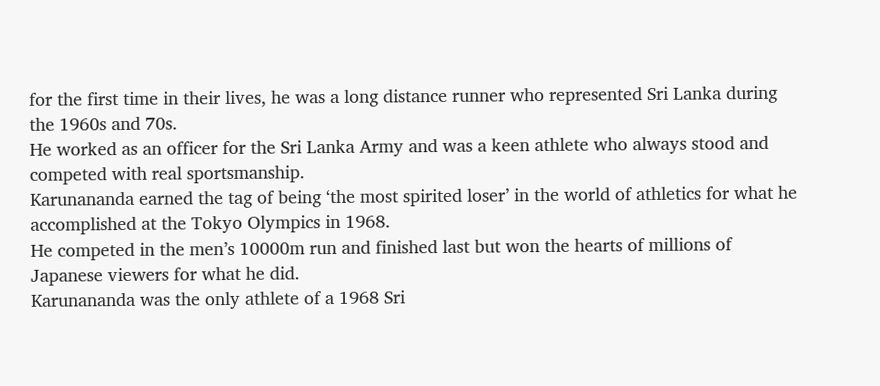for the first time in their lives, he was a long distance runner who represented Sri Lanka during the 1960s and 70s.
He worked as an officer for the Sri Lanka Army and was a keen athlete who always stood and competed with real sportsmanship.
Karunananda earned the tag of being ‘the most spirited loser’ in the world of athletics for what he accomplished at the Tokyo Olympics in 1968.
He competed in the men’s 10000m run and finished last but won the hearts of millions of Japanese viewers for what he did.
Karunananda was the only athlete of a 1968 Sri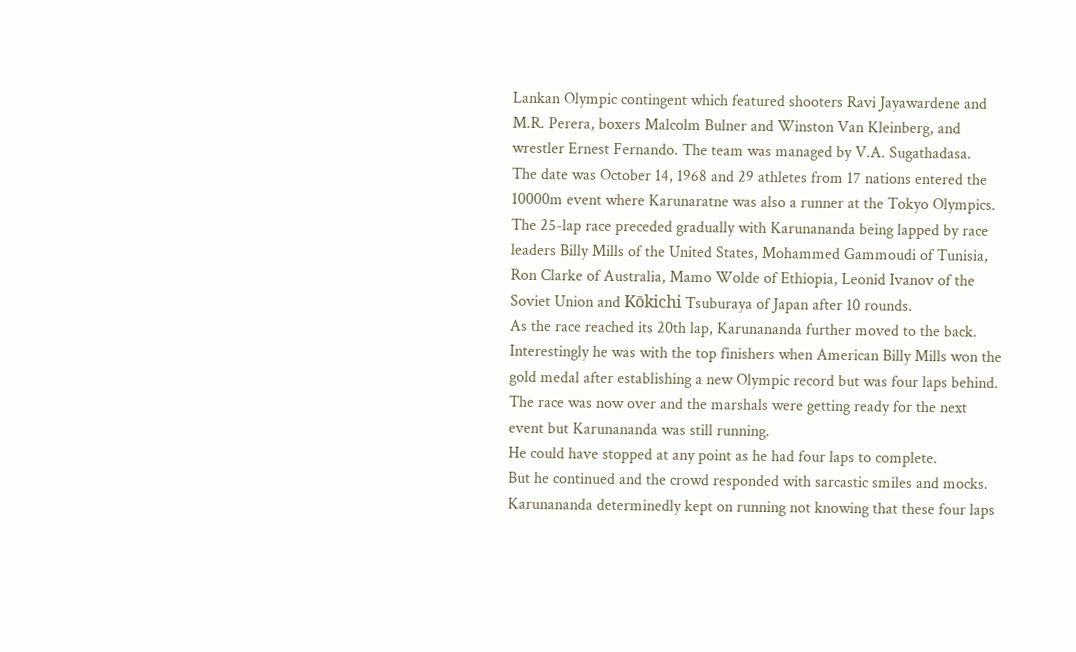Lankan Olympic contingent which featured shooters Ravi Jayawardene and M.R. Perera, boxers Malcolm Bulner and Winston Van Kleinberg, and wrestler Ernest Fernando. The team was managed by V.A. Sugathadasa.
The date was October 14, 1968 and 29 athletes from 17 nations entered the 10000m event where Karunaratne was also a runner at the Tokyo Olympics.
The 25-lap race preceded gradually with Karunananda being lapped by race leaders Billy Mills of the United States, Mohammed Gammoudi of Tunisia, Ron Clarke of Australia, Mamo Wolde of Ethiopia, Leonid Ivanov of the Soviet Union and Kōkichi Tsuburaya of Japan after 10 rounds.
As the race reached its 20th lap, Karunananda further moved to the back. Interestingly he was with the top finishers when American Billy Mills won the gold medal after establishing a new Olympic record but was four laps behind.
The race was now over and the marshals were getting ready for the next event but Karunananda was still running.
He could have stopped at any point as he had four laps to complete.
But he continued and the crowd responded with sarcastic smiles and mocks.
Karunananda determinedly kept on running not knowing that these four laps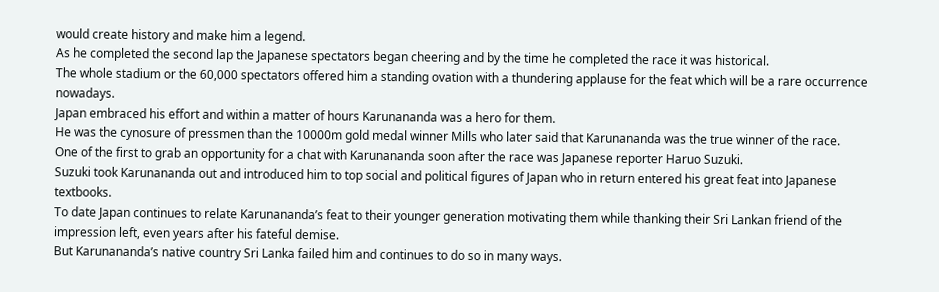would create history and make him a legend.
As he completed the second lap the Japanese spectators began cheering and by the time he completed the race it was historical.
The whole stadium or the 60,000 spectators offered him a standing ovation with a thundering applause for the feat which will be a rare occurrence nowadays.
Japan embraced his effort and within a matter of hours Karunananda was a hero for them.
He was the cynosure of pressmen than the 10000m gold medal winner Mills who later said that Karunananda was the true winner of the race.
One of the first to grab an opportunity for a chat with Karunananda soon after the race was Japanese reporter Haruo Suzuki.
Suzuki took Karunananda out and introduced him to top social and political figures of Japan who in return entered his great feat into Japanese textbooks.
To date Japan continues to relate Karunananda’s feat to their younger generation motivating them while thanking their Sri Lankan friend of the impression left, even years after his fateful demise.
But Karunananda’s native country Sri Lanka failed him and continues to do so in many ways.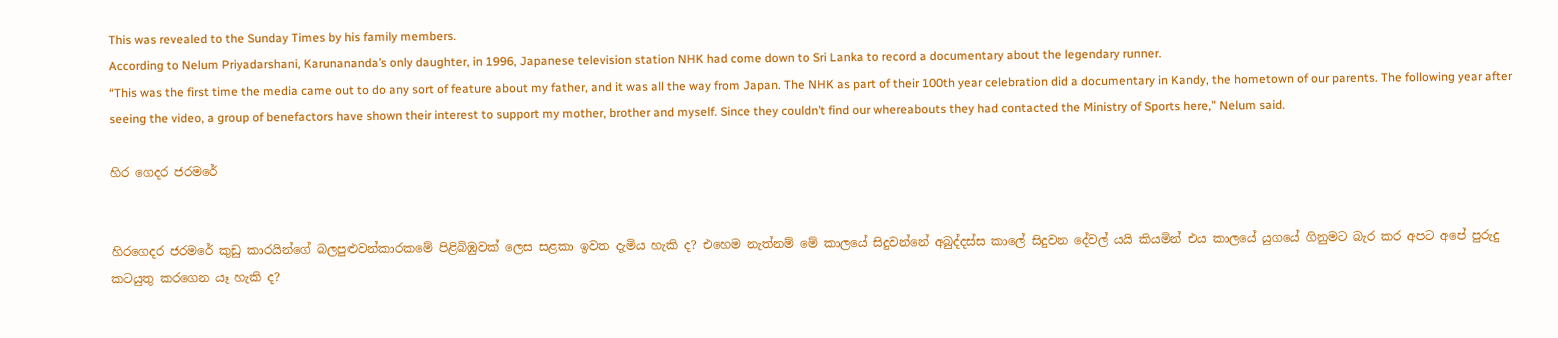This was revealed to the Sunday Times by his family members.
According to Nelum Priyadarshani, Karunananda’s only daughter, in 1996, Japanese television station NHK had come down to Sri Lanka to record a documentary about the legendary runner.
“This was the first time the media came out to do any sort of feature about my father, and it was all the way from Japan. The NHK as part of their 100th year celebration did a documentary in Kandy, the hometown of our parents. The following year after seeing the video, a group of benefactors have shown their interest to support my mother, brother and myself. Since they couldn’t find our whereabouts they had contacted the Ministry of Sports here,” Nelum said.

හිර ගෙදර ජරමරේ


හිරගෙදර ජරමරේ කුඩු කාරයින්ගේ බලපුළුවන්කාරකමේ පිළිබිඹුවක් ලෙස සළකා ඉවත දැමිය හැකි ද? එහෙම නැත්නම් මේ කාලයේ සිදුවන්නේ අබුද්දස්ස කාලේ සිදුවන දේවල් යයි කියමින් එය කාලයේ යුගයේ ගිනුමට බැර කර අපට අපේ පුරුදු කටයුතු කරගෙන යෑ හැකි ද?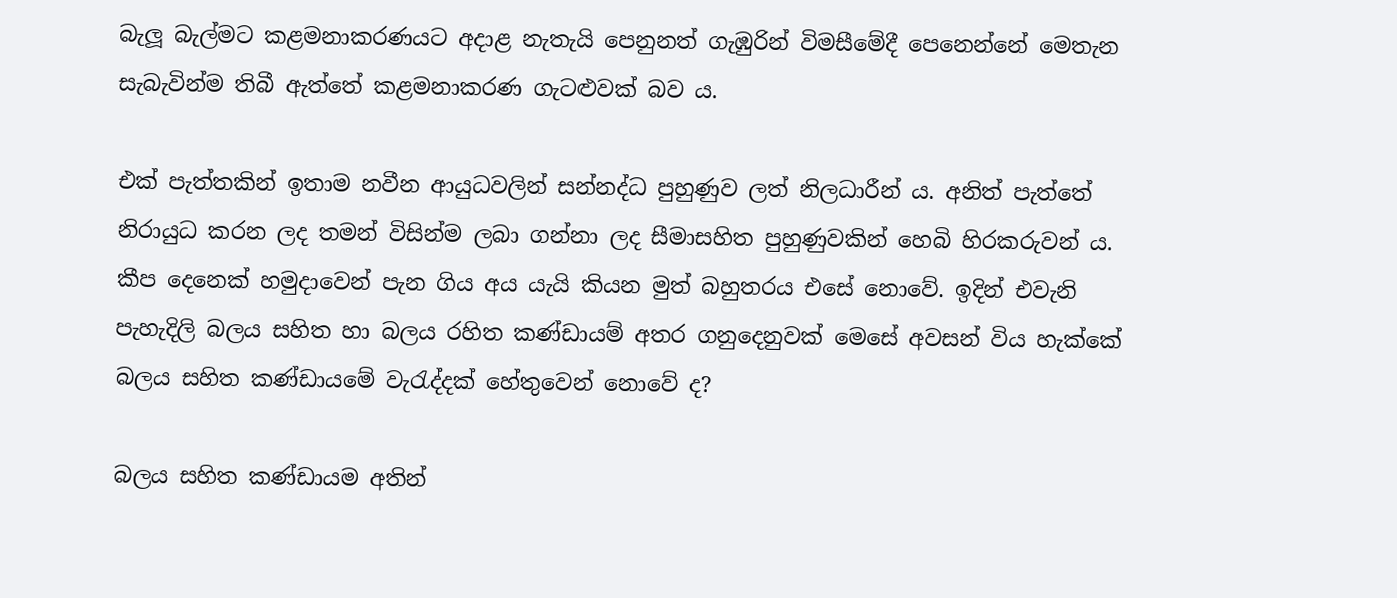බැලූ බැල්මට කළමනාකරණයට අදාළ නැතැයි පෙනුනත් ගැඹුරින් විමසීමේදී පෙනෙන්නේ මෙතැන සැබැවින්ම තිබී ඇත්තේ කළමනාකරණ ගැටළුවක් බව ය.

එක් පැත්තකින් ඉතාම නවීන ආයුධවලින් සන්නද්ධ පුහුණුව ලත් නිලධාරීන් ය. අනිත් පැත්තේ නිරායුධ කරන ලද තමන් විසින්ම ලබා ගන්නා ලද සීමාසහිත පුහුණුවකින් හෙබි හිරකරුවන් ය. කීප දෙනෙක් හමුදාවෙන් පැන ගිය අය යැයි කියන මුත් බහුතරය එසේ නොවේ. ඉදින් එවැනි පැහැදිලි බලය සහිත හා බලය රහිත කණ්ඩායම් අතර ගනුදෙනුවක් මෙසේ අවසන් විය හැක්කේ බලය සහිත කණ්ඩායමේ වැරැද්දක් හේතුවෙන් නොවේ ද?

බලය සහිත කණ්ඩායම අතින්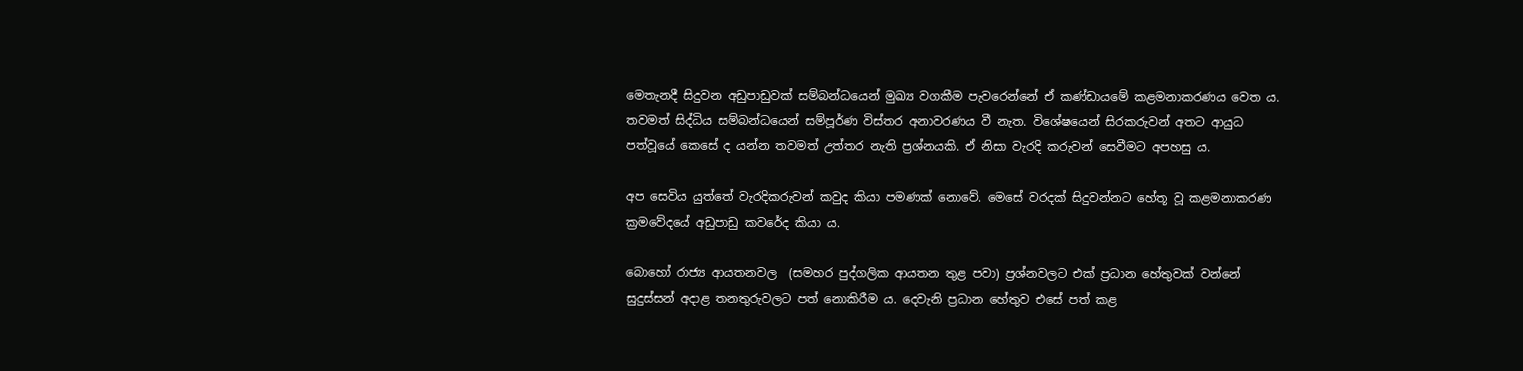මෙතැනදී සිදුවන අඩුපාඩුවක් සම්බන්ධයෙන් මුඛ්‍ය වගකීම පැවරෙන්නේ ඒ කණ්ඩායමේ කළමනාකරණය වෙත ය. තවමත් සිද්ධිය සම්බන්ධයෙන් සම්පූර්ණ විස්තර අනාවරණය වී නැත. විශේෂයෙන් සිරකරුවන් අතට ආයුධ පත්වූයේ කෙසේ ද යන්න තවමත් උත්තර නැති ප්‍රශ්නයකි. ඒ නිසා වැරදි කරුවන් සෙවීමට අපහසු ය.

අප සෙවිය යුත්තේ වැරදිකරුවන් කවුද කියා පමණක් නොවේ. මෙසේ වරදක් සිදුවන්නට හේතූ වූ කළමනාකරණ ක්‍රමවේදයේ අඩුපාඩු කවරේද කියා ය.

බොහෝ රාජ්‍ය ආයතනවල  (සමහර පුද්ගලික ආයතන තුළ පවා) ප්‍රශ්නවලට එක් ප්‍රධාන හේතුවක් වන්නේ සුදුස්සන් අදාළ තනතුරුවලට පත් නොකිරීම ය. දෙවැනි ප්‍රධාන හේතුව එසේ පත් කළ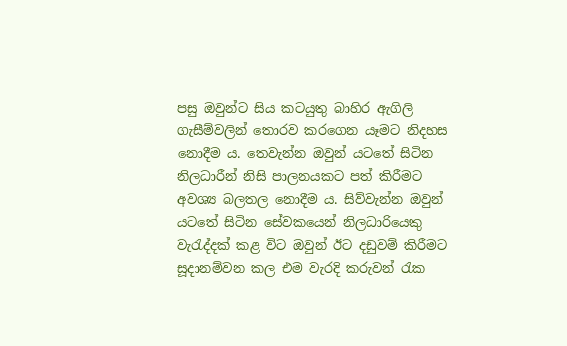පසු ඔවුන්ට සිය කටයුතු බාහිර ඇගිලි ගැසීම්වලින් තොරව කරගෙන යෑමට නිදහස නොදීම ය. තෙවැන්න ඔවුන් යටතේ සිටින නිලධාරීන් නිසි පාලනයකට පත් කිරීමට අවශ්‍ය බලතල නොදීම ය. සිව්වැන්න ඔවුන් යටතේ සිටින සේවකයෙන් නිලධාරියෙකු වැරැද්දක් කළ විට ඔවුන් ඊට දඩුවම් කිරීමට සූදානම්වන කල එම වැරදි කරුවන් රැක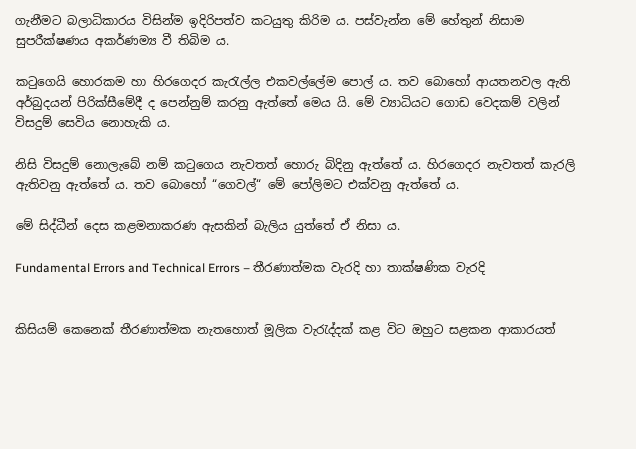ගැනීමට බලාධිකාරය විසින්ම ඉදිරිපත්ව කටයුතු කිරිම ය. පස්වැන්න මේ හේතුන් නිසාම සුපරීක්ෂණය අකර්ණම්‍ය වී තිබිම ය.

කටුගෙයි හොරකම හා හිරගෙදර කැරැල්ල එකවල්ලේම පොල් ය. තව බොහෝ ආයතනවල ඇති අර්බුදයන් පිරික්සීමේදී ද පෙන්නුම් කරනු ඇත්තේ මෙය යි. මේ ව්‍යාධියට ගොඩ වෙදකම් වලින් විසදුම් සෙවිය නොහැකි ය.

නිසි විසදුම් නොලැබේ නම් කටුගෙය නැවතත් හොරු බිදිනු ඇත්තේ ය. හිරගෙදර නැවතත් කැරලි ඇතිවනු ඇත්තේ ය. තව බොහෝ “ගෙවල්“ මේ පෝලිමට එක්වනු ඇත්තේ ය.

මේ සිද්ධීන් දෙස කළමනාකරණ ඇසකින් බැලිය යුත්තේ ඒ නිසා ය.

Fundamental Errors and Technical Errors – තීරණාත්මක වැරදි හා තාක්ෂණික වැරදි


කිසියම් කෙනෙක් තීරණාත්මක නැතහොත් මූලික වැරැද්දක් කළ විට ඔහුට සළකන ආකාරයත්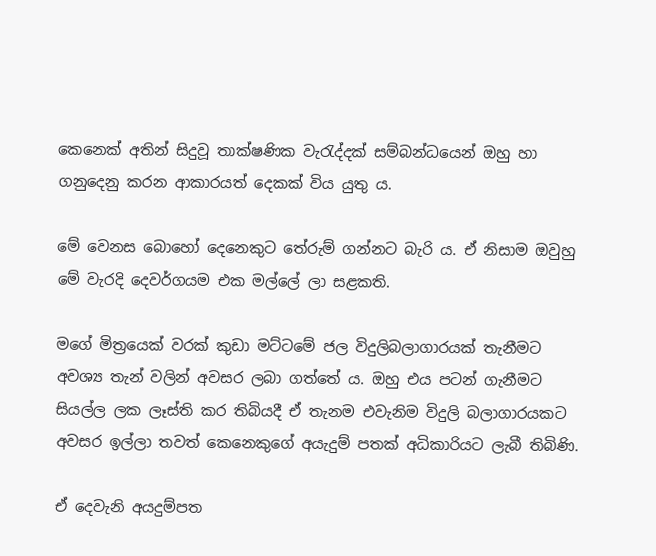කෙනෙක් අතින් සිදුවූ තාක්ෂණික වැරැද්දක් සම්බන්ධයෙන් ඔහු හා ගනුදෙනු කරන ආකාරයත් දෙකක් විය යුතු ය.

මේ වෙනස බොහෝ දෙනෙකුට තේරුම් ගන්නට බැරි ය. ඒ නිසාම ඔවුහු මේ වැරදි දෙවර්ගයම එක මල්ලේ ලා සළකති.

මගේ මිත්‍රයෙක් වරක් කුඩා මට්ටමේ ජල විදුලිබලාගාරයක් තැනීමට අවශ්‍ය තැන් වලින් අවසර ලබා ගත්තේ ය. ඔහු එය පටන් ගැනීමට සියල්ල ලක ලෑස්ති කර තිබියදී ඒ තැනම එවැනිම විදුලි බලාගාරයකට අවසර ඉල්ලා තවත් කෙනෙකුගේ අයැදුම් පතක් අධිකාරියට ලැබී තිබිණි.

ඒ දෙවැනි අයදුම්පත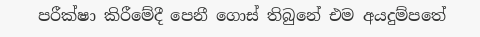පරීක්ෂා කිරීමේදී පෙනී ගොස් තිබුනේ එම අයදුම්පතේ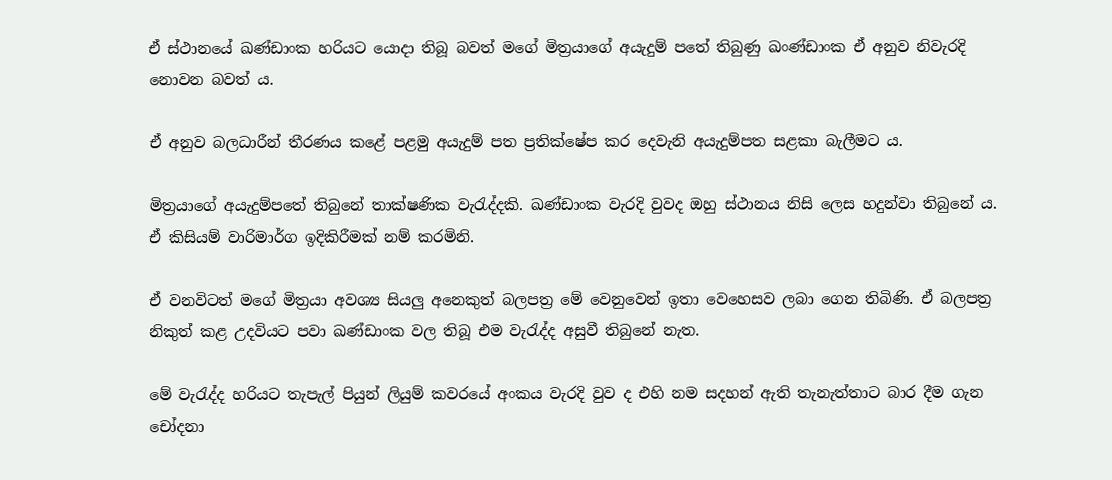ඒ ස්ථානයේ ඛණ්ඩාංක හරියට යොදා තිබූ බවත් මගේ මිත්‍රයාගේ අයැදුම් පතේ තිබුණු ඛංණ්ඩාංක ඒ අනුව නිවැරදි නොවන බවත් ය.

ඒ අනුව බලධාරීන් තීරණය කළේ පළමු අයැදුම් පත ප්‍රතික්ෂේප කර දෙවැනි අයැදුම්පත සළකා බැලීමට ය.

මිත්‍රයාගේ අයැදුම්පතේ තිබුනේ තාක්ෂණික වැරැද්දකි. ඛණ්ඩාංක වැරදි වුවද ඔහු ස්ථානය නිසි ලෙස හදුන්වා තිබුනේ ය. ඒ කිසියම් වාරිමාර්ග ඉදිකිරීමක් නම් කරමිනි.

ඒ වනවිටත් මගේ මිත්‍රයා අවශ්‍ය සියලු අනෙකුත් බලපත්‍ර මේ වෙනුවෙන් ඉතා වෙහෙසව ලබා ගෙන තිබිණි. ඒ බලපත්‍ර නිකුත් කළ උදවියට පවා ඛණ්ඩාංක වල තිබූ එම වැරැද්ද අසුවී තිබුනේ නැත.

මේ වැරැද්ද හරියට තැපැල් පියුන් ලියුම් කවරයේ අංකය වැරදි වුව ද එහි නම සදහන් ඇති තැනැත්තාට බාර දීම ගැන චෝදනා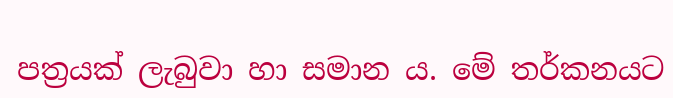පත්‍රයක් ලැබුවා හා සමාන ය. මේ තර්කනයට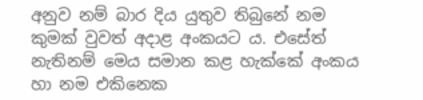අනුව නම් බාර දිය යුතුව තිබුනේ නම කුමක් වුවත් අදාළ අංකයට ය. එසේත් නැතිනම් මෙය සමාන කළ හැක්කේ අංකය හා නම එකිනෙක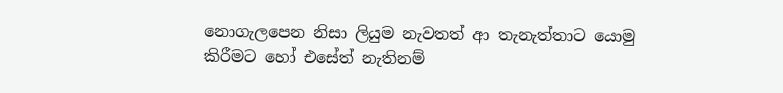නොගැලපෙන නිසා ලියුම නැවතත් ආ තැනැත්තාට යොමු කිරීමට හෝ එසේත් නැතිනම්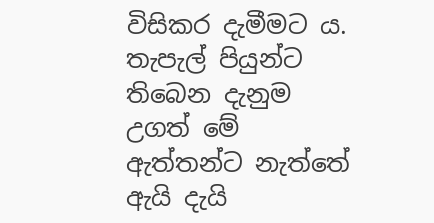විසිකර දැමීමට ය. තැපැල් පියුන්ට තිබෙන දැනුම උගත් මේ ඇත්තන්ට නැත්තේ ඇයි දැයි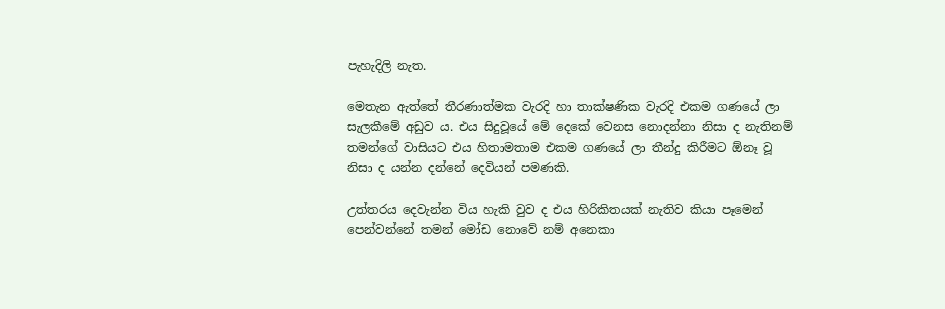පැහැදිලි නැත.

මෙතැන ඇත්තේ තීරණාත්මක වැරදි හා තාක්ෂණික වැරදි එකම ගණයේ ලා සැලකීමේ අඩුව ය. එය සිදුවූයේ මේ දෙකේ වෙනස නොදන්නා නිසා ද නැතිනම් තමන්ගේ වාසියට එය හිතාමතාම එකම ගණයේ ලා තීන්දු කිරීමට ඕනෑ වූ නිසා ද යන්න දන්නේ දෙවියන් පමණකි.

උත්තරය දෙවැන්න විය හැකි වුව ද එය හිරිකිතයක් නැතිව කියා පෑමෙන් පෙන්වන්නේ තමන් මෝඩ නොවේ නම් අනෙකා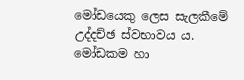මෝඩයෙකු ලෙස සැලකීමේ උද්දච්ඡ ස්වභාවය ය. මෝඩකම හා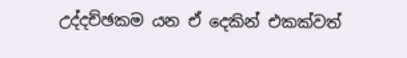උද්දච්ඡකම යන ඒ දෙකින් එකක්වත්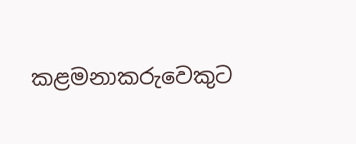කළමනාකරුවෙකුට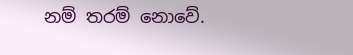නම් තරම් නොවේ.